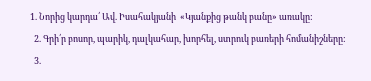1. Նորից կարդա՛ Ավ. Իսահակյանի  «Կյանքից թանկ բանը» առակը:
  2. Գրի՛ր բոսոր, պարիկ, դալկահար, խորհել, ստրուկ բառերի հոմանիշները:
  3.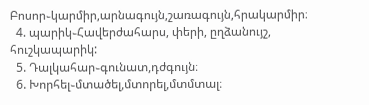Բոսոր֊կարմիր,արնագույն,շառագույն,հրակարմիր։
  4. պարիկ֊Հավերժահարս, փերի, ըղձանույշ, հուշկապարիկ:
  5. Դալկահար֊գունատ,դժգույն։
  6. Խորհել֊մտածել,մտորել,մտմտալ։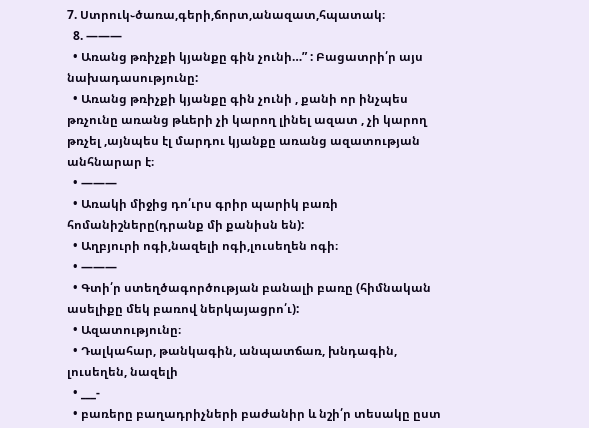7. Ստրուկ֊ծառա,գերի,ճորտ,անազատ,հպատակ։
  8. ———
  • Առանց թռիչքի կյանքը գին չունի…” : Բացատրի՛ր այս նախադասությունը:
  • Առանց թռիչքի կյանքը գին չունի , քանի որ ինչպես թռչունը առանց թևերի չի կարող լինել ազատ , չի կարող թռչել ,այնպես էլ մարդու կյանքը առանց ազատության անհնարար է։
  • ———
  • Առակի միջից դո՛ւրս գրիր պարիկ բառի հոմանիշները(դրանք մի քանիսն են):
  • Աղբյուրի ոգի,նազելի ոգի,լուսեղեն ոգի։
  • ———
  • Գտի՛ր ստեղծագործության բանալի բառը (հիմնական ասելիքը մեկ բառով ներկայացրո՛ւ):
  • Ազատությունը։
  • Դալկահար, թանկագին, անպատճառ, խնդագին, լուսեղեն, նազելի
  • ___-
  • բառերը բաղադրիչների բաժանիր և նշի՛ր տեսակը ըստ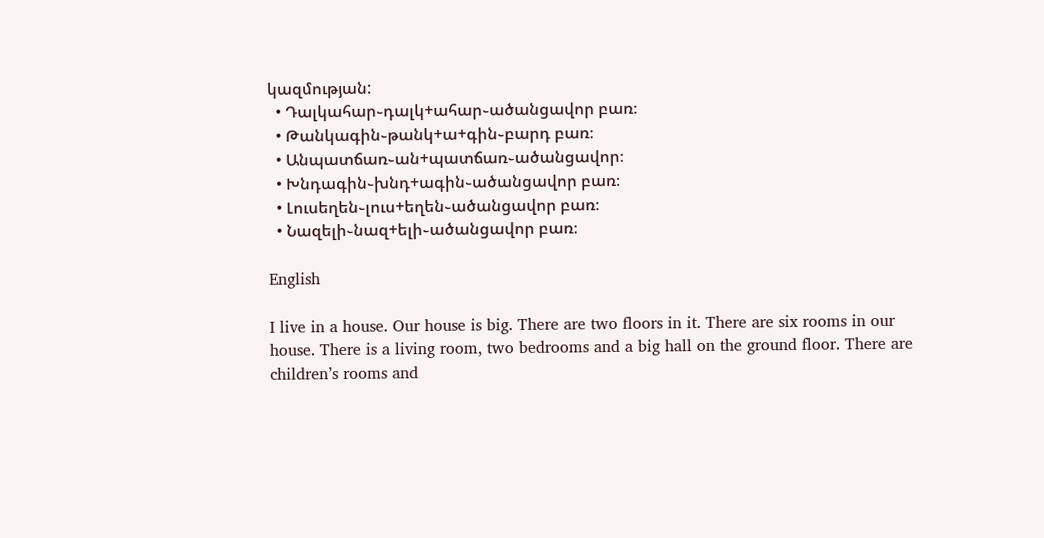կազմության:
  • Դալկահար֊դալկ+ահար֊ածանցավոր բառ։
  • Թանկագին֊թանկ+ա+գին֊բարդ բառ։
  • Անպատճառ֊ան+պատճառ֊ածանցավոր։
  • Խնդագին֊խնդ+ագին֊ածանցավոր բառ։
  • Լուսեղեն֊լուս+եղեն֊ածանցավոր բառ։
  • Նազելի֊նազ+ելի֊ածանցավոր բառ։

English

I live in a house. Our house is big. There are two floors in it. There are six rooms in our house. There is a living room, two bedrooms and a big hall on the ground floor. There are children’s rooms and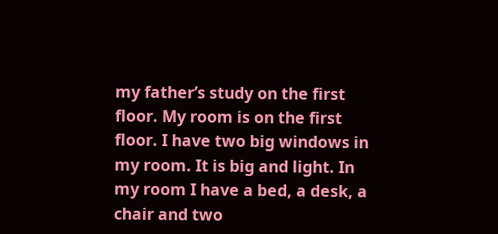my father’s study on the first floor. My room is on the first floor. I have two big windows in my room. It is big and light. In my room I have a bed, a desk, a chair and two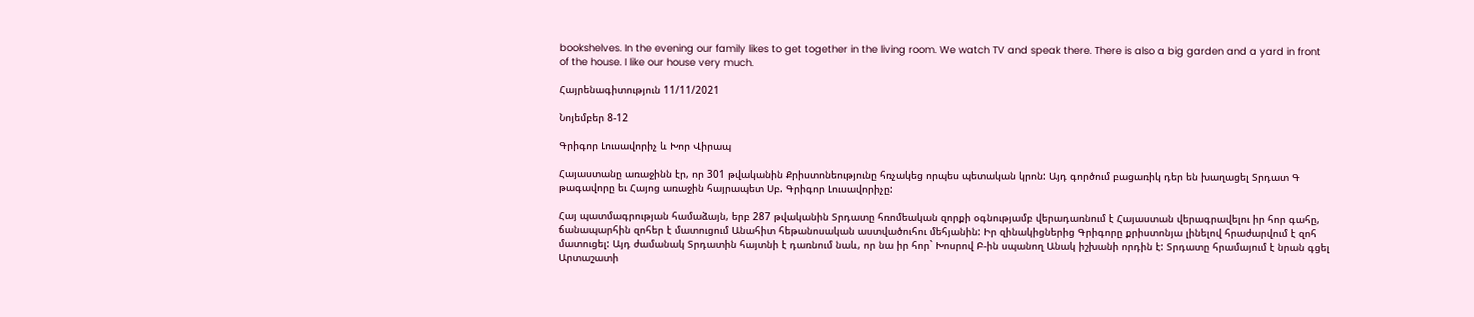bookshelves. In the evening our family likes to get together in the living room. We watch TV and speak there. There is also a big garden and a yard in front of the house. I like our house very much.

Հայրենագիտություն 11/11/2021

Նոյեմբեր 8-12

Գրիգոր Լուսավորիչ և Խոր Վիրապ

Հայաստանը առաջինն էր, որ 301 թվականին Քրիստոնեությունը հռչակեց որպես պետական կրոն: Այդ գործում բացառիկ դեր են խաղացել Տրդատ Գ թագավորը եւ Հայոց առաջին հայրապետ Սբ. Գրիգոր Լուսավորիչը:

Հայ պատմագրության համաձայն, երբ 287 թվականին Տրդատը հռոմեական զորքի օգնությամբ վերադառնում է Հայաստան վերագրավելու իր հոր գահը, ճանապարհին զոհեր է մատուցում Անահիտ հեթանոսական աստվածուհու մեհյանին: Իր զինակիցներից Գրիգորը քրիստոնյա լինելով հրաժարվում է զոհ մատուցել: Այդ ժամանակ Տրդատին հայտնի է դառնում նաև, որ նա իր հոր` Խոսրով Բ-ին սպանող Անակ իշխանի որդին է: Տրդատը հրամայում է նրան գցել Արտաշատի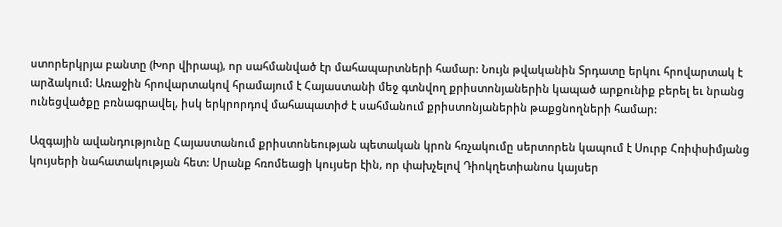ստորերկրյա բանտը (Խոր վիրապ), որ սահմանված էր մահապարտների համար: Նույն թվականին Տրդատը երկու հրովարտակ է արձակում: Առաջին հրովարտակով հրամայում է Հայաստանի մեջ գտնվող քրիստոնյաներին կապած արքունիք բերել եւ նրանց ունեցվածքը բռնագրավել, իսկ երկրորդով մահապատիժ է սահմանում քրիստոնյաներին թաքցնողների համար:

Ազգային ավանդությունը Հայաստանում քրիստոնեության պետական կրոն հռչակումը սերտորեն կապում է Սուրբ Հռիփսիմյանց կույսերի նահատակության հետ: Սրանք հռոմեացի կույսեր էին, որ փախչելով Դիոկղետիանոս կայսեր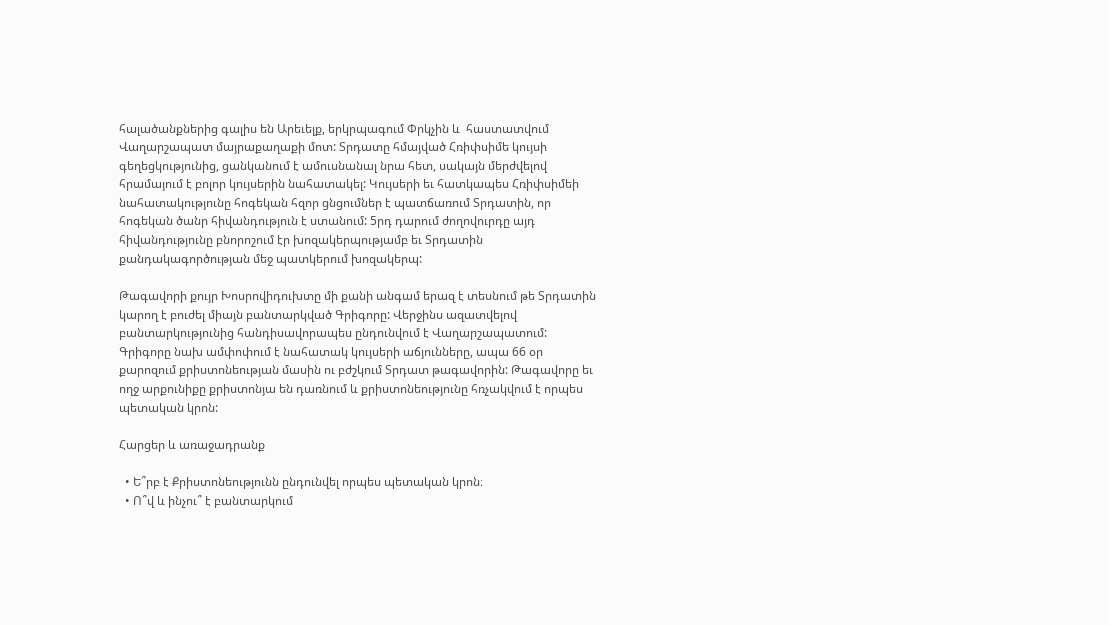հալածանքներից գալիս են Արեւելք, երկրպագում Փրկչին և  հաստատվում Վաղարշապատ մայրաքաղաքի մոտ: Տրդատը հմայված Հռիփսիմե կույսի գեղեցկությունից, ցանկանում է ամուսնանալ նրա հետ, սակայն մերժվելով հրամայում է բոլոր կույսերին նահատակել: Կույսերի եւ հատկապես Հռիփսիմեի նահատակությունը հոգեկան հզոր ցնցումներ է պատճառում Տրդատին, որ հոգեկան ծանր հիվանդություն է ստանում: 5րդ դարում ժողովուրդը այդ հիվանդությունը բնորոշում էր խոզակերպությամբ եւ Տրդատին քանդակագործության մեջ պատկերում խոզակերպ:

Թագավորի քույր Խոսրովիդուխտը մի քանի անգամ երազ է տեսնում թե Տրդատին կարող է բուժել միայն բանտարկված Գրիգորը: Վերջինս ազատվելով բանտարկությունից հանդիսավորապես ընդունվում է Վաղարշապատում: Գրիգորը նախ ամփոփում է նահատակ կույսերի աճյունները, ապա 66 օր քարոզում քրիստոնեության մասին ու բժշկում Տրդատ թագավորին: Թագավորը եւ ողջ արքունիքը քրիստոնյա են դառնում և քրիստոնեությունը հռչակվում է որպես պետական կրոն:

Հարցեր և առաջադրանք

  • Ե՞րբ է Քրիստոնեությունն ընդունվել որպես պետական կրոն։
  • Ո՞վ և ինչու՞ է բանտարկում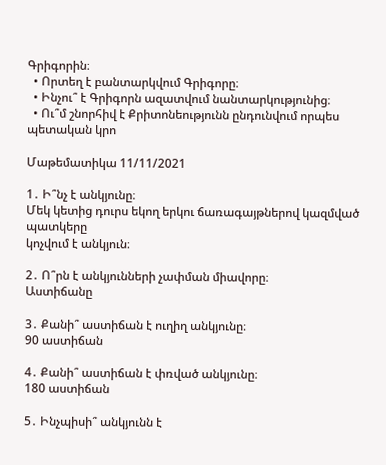Գրիգորին։
  • Որտեղ է բանտարկվում Գրիգորը։
  • Ինչու՞ է Գրիգորն ազատվում նանտարկությունից։
  • Ու՞մ շնորհիվ է Քրիտոնեությունն ընդունվում որպես պետական կրո

Մաթեմատիկա 11/11/2021

1․ Ի՞նչ է անկյունը։
Մեկ կետից դուրս եկող երկու ճառագայթներով կազմված պատկերը
կոչվում է անկյուն։

2․ Ո՞րն է անկյունների չափման միավորը։
Աստիճանը

3․ Քանի՞ աստիճան է ուղիղ անկյունը։
90 աստիճան

4․ Քանի՞ աստիճան է փռված անկյունը։
180 աստիճան

5․ Ինչպիսի՞ անկյունն է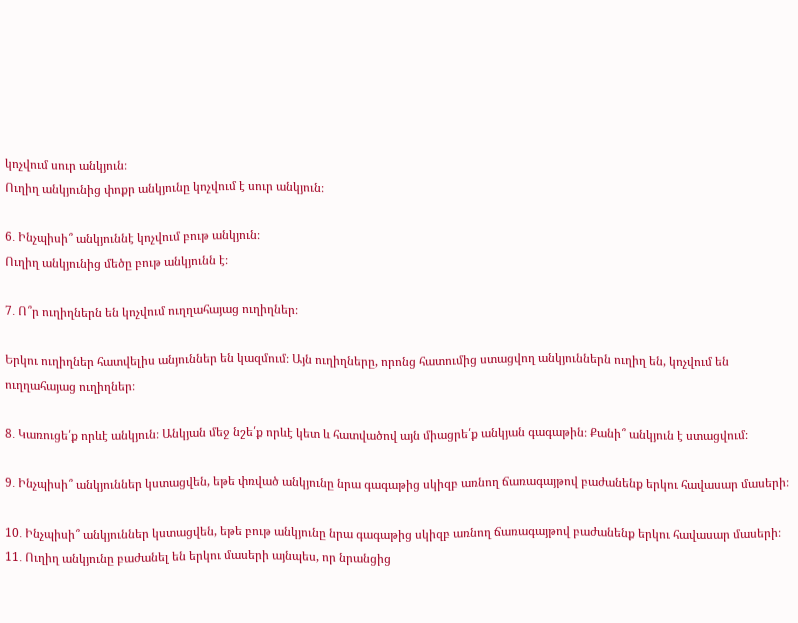կոչվում սուր անկյուն։
Ուղիղ անկյունից փոքր անկյունը կոչվում է սուր անկյուն։

6․ Ինչպիսի՞ անկյուննէ կոչվում բութ անկյուն։
Ուղիղ անկյունից մեծը բութ անկյունն է։

7․ Ո՞ր ուղիղներն են կոչվում ուղղահայաց ուղիղներ։

Երկու ուղիղներ հատվելիս անյուններ են կազմում։ Այն ուղիղները, որոնց հատումից ստացվող անկյուններն ուղիղ են, կոչվում են ուղղահայաց ուղիղներ։

8․ Կառուցե՛ք որևէ անկյուն։ Անկյան մեջ նշե՛ք որևէ կետ և հատվածով այն միացրե՛ք անկյան գագաթին։ Քանի՞ անկյուն է ստացվում։

9․ Ինչպիսի՞ անկյուններ կստացվեն, եթե փռված անկյունը նրա գագաթից սկիզբ առնող ճառագայթով բաժանենք երկու հավասար մասերի։

10․ Ինչպիսի՞ անկյուններ կստացվեն, եթե բութ անկյունը նրա գագաթից սկիզբ առնող ճառագայթով բաժանենք երկու հավասար մասերի։
11․ Ուղիղ անկյունը բաժանել են երկու մասերի այնպես, որ նրանցից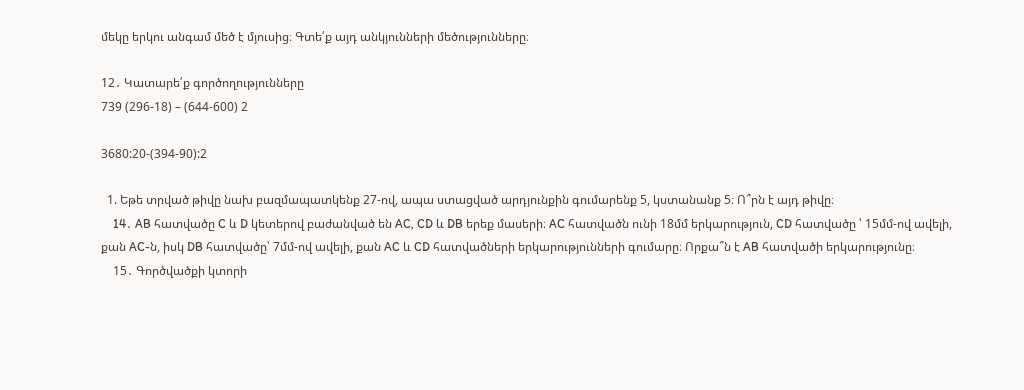մեկը երկու անգամ մեծ է մյուսից։ Գտե՛ք այդ անկյունների մեծությունները։

12․ Կատարե՛ք գործողությունները
739 (296-18) – (644-600) 2

3680:20-(394-90):2

  1. Եթե տրված թիվը նախ բազմապատկենք 27-ով, ապա ստացված արդյունքին գումարենք 5, կստանանք 5։ Ո՞րն է այդ թիվը։
    14․ AB հատվածը C և D կետերով բաժանված են AC, CD և DB երեք մասերի։ AC հատվածն ունի 18մմ երկարություն, CD հատվածը ՝ 15մմ-ով ավելի, քան AC-ն, իսկ DB հատվածը՝ 7մմ-ով ավելի, քան AC և CD հատվածների երկարությունների գումարը։ Որքա՞ն է AB հատվածի երկարությունը։
    15․ Գործվածքի կտորի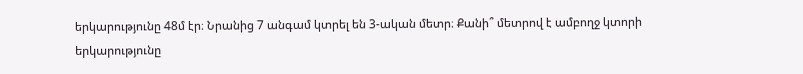երկարությունը 48մ էր։ Նրանից 7 անգամ կտրել են 3-ական մետր։ Քանի՞ մետրով է ամբողջ կտորի երկարությունը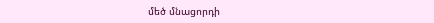մեծ մնացորդի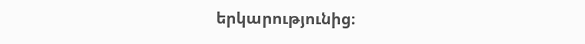երկարությունից։